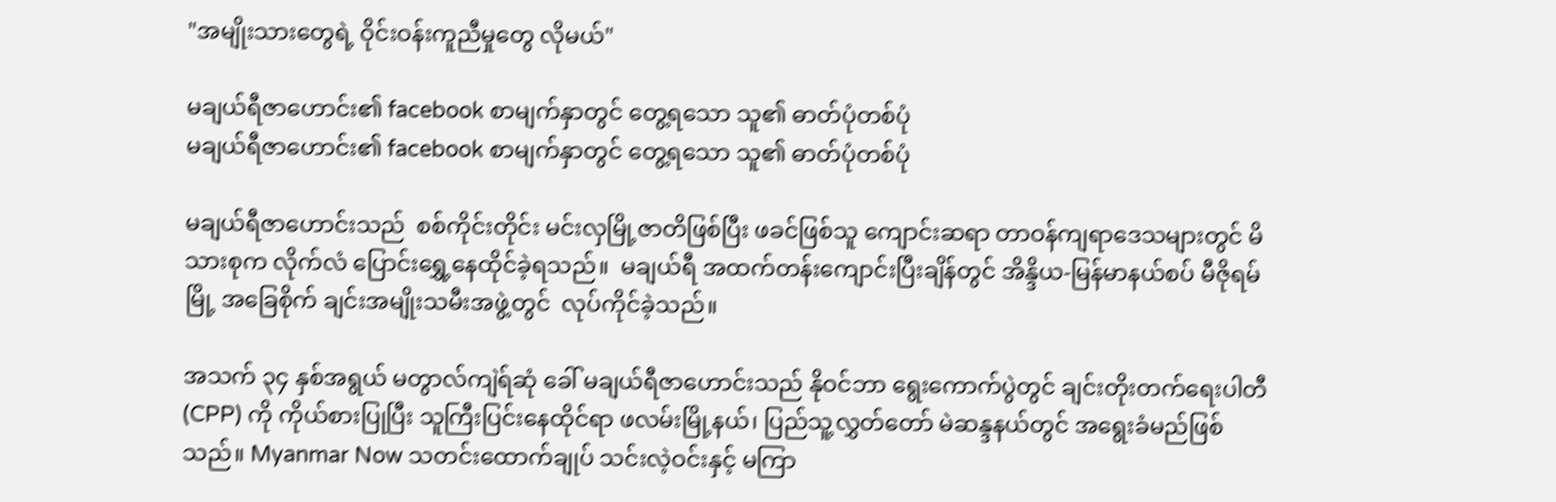"အမျိုးသားတွေရဲ့ ဝိုင်းဝန်းကူညီမှုတွေ လိုမယ်"

မချယ်ရီဇာဟောင်း၏ facebook စာမျက်နှာတွင် တွေ့ရသော သူ၏ ဓာတ်ပုံတစ်ပုံ
မချယ်ရီဇာဟောင်း၏ facebook စာမျက်နှာတွင် တွေ့ရသော သူ၏ ဓာတ်ပုံတစ်ပုံ

မချယ်ရီဇာဟောင်းသည်  စစ်ကိုင်းတိုင်း မင်းလှမြို့ဇာတိဖြစ်ပြီး ဖခင်ဖြစ်သူ ကျောင်းဆရာ တာဝန်ကျရာဒေသများတွင် မိသားစုက လိုက်လံ ပြောင်းရွှေ့နေထိုင်ခဲ့ရသည်။  မချယ်ရီ အထက်တန်းကျောင်းပြီးချိန်တွင် အိန္ဒိယ-မြန်မာနယ်စပ် မီဇိုရမ်မြို့ အခြေစိုက် ချင်းအမျိုးသမီးအဖွဲ့တွင်  လုပ်ကိုင်ခဲ့သည်။

အသက် ၃၄ နှစ်အရွယ် မတွာလ်ကျဲရ်ဆုံ ခေါ် မချယ်ရီဇာဟောင်းသည် နိုဝင်ဘာ ရွေးကောက်ပွဲတွင် ချင်းတိုးတက်ရေးပါတီ (CPP) ကို ကိုယ်စားပြုပြီး သူကြီးပြင်းနေထိုင်ရာ ဖလမ်းမြို့နယ်၊ ပြည်သူ့လွှတ်တော် မဲဆန္ဒနယ်တွင် အရွေးခံမည်ဖြစ်သည်။ Myanmar Now သတင်းထောက်ချုပ် သင်းလဲ့ဝင်းနှင့် မကြာ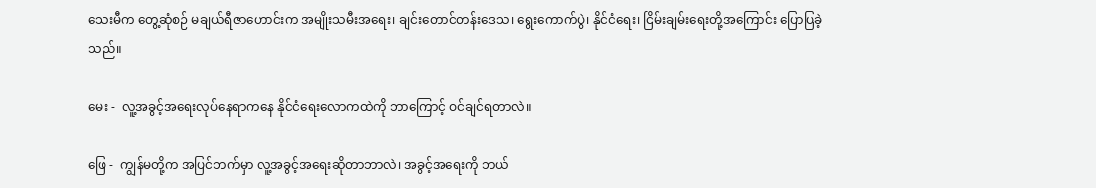သေးမီက တွေ့ဆုံစဉ် မချယ်ရီဇာဟောင်းက အမျိုးသမီးအရေး၊ ချင်းတောင်တန်းဒေသ၊ ရွေးကောက်ပွဲ၊ နိုင်ငံရေး၊ ငြိမ်းချမ်းရေးတို့အကြောင်း ပြောပြခဲ့သည်။

မေး -  လူ့အခွင့်အရေးလုပ်နေရာကနေ နိုင်ငံရေးလောကထဲကို ဘာကြောင့် ဝင်ချင်ရတာလဲ။

ဖြေ -  ကျွန်မတို့က အပြင်ဘက်မှာ လူ့အခွင့်အရေးဆိုတာဘာလဲ၊ အခွင့်အရေးကို ဘယ်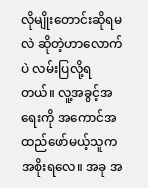လိုမျိုးတောင်းဆိုရမလဲ ဆိုတဲ့ဟာလောက်ပဲ လမ်းပြလို့ရတယ်။ လူ့အခွင့်အရေးကို အကောင်အထည်ဖော်မယ့်သူက အစိုးရလေ။ အခု အ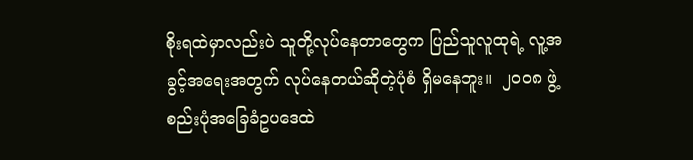စိုးရထဲမှာလည်းပဲ သူတို့လုပ်နေတာတွေက ပြည်သူလူထုရဲ့ လူ့အခွင့်အရေးအတွက် လုပ်နေတယ်ဆိုတဲ့ပုံစံ ရှိမနေဘူး။  ၂ဝဝ၈ ဖွဲ့စည်းပုံအခြေခံဥပဒေထဲ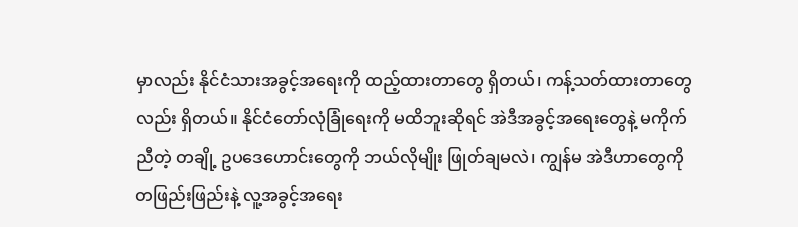မှာလည်း နိုင်ငံသားအခွင့်အရေးကို ထည့်ထားတာတွေ ရှိတယ်၊ ကန့်သတ်ထားတာတွေလည်း ရှိတယ်။ နိုင်ငံတော်လုံခြုံရေးကို မထိဘူးဆိုရင် အဲဒီအခွင့်အရေးတွေနဲ့ မကိုက်ညီတဲ့ တချို့ ဥပဒေဟောင်းတွေကို ဘယ်လိုမျိုး ဖြုတ်ချမလဲ၊ ကျွန်မ အဲဒီဟာတွေကို တဖြည်းဖြည်းနဲ့ လူ့အခွင့်အရေး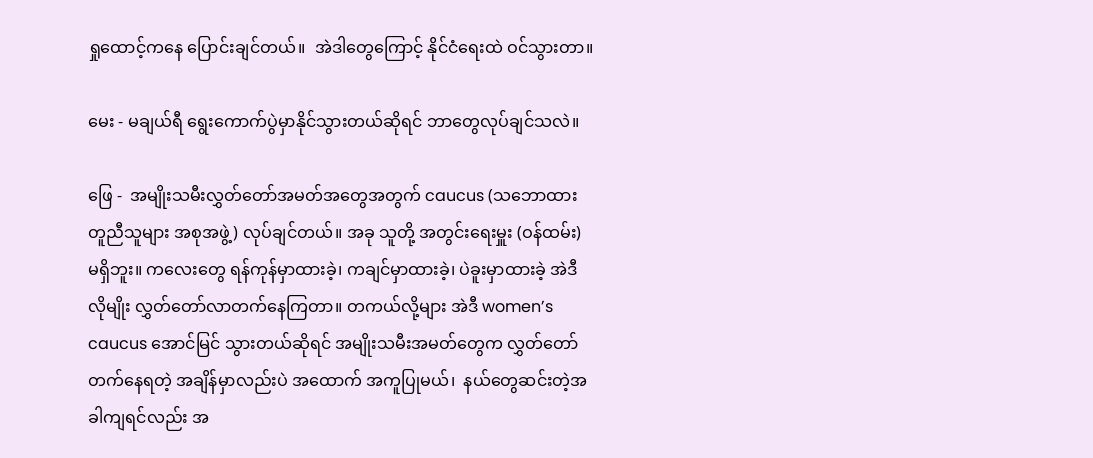ရှုထောင့်ကနေ ပြောင်းချင်တယ်။  အဲဒါတွေကြောင့် နိုင်ငံရေးထဲ ဝင်သွားတာ။

မေး - မချယ်ရီ ရွေးကောက်ပွဲမှာနိုင်သွားတယ်ဆိုရင် ဘာတွေလုပ်ချင်သလဲ။

ဖြေ -  အမျိုးသမီးလွှတ်တော်အမတ်အတွေအတွက် caucus (သဘောထားတူညီသူများ အစုအဖွဲ့) လုပ်ချင်တယ်။ အခု သူတို့ အတွင်းရေးမှူး (ဝန်ထမ်း) မရှိဘူး။ ကလေးတွေ ရန်ကုန်မှာထားခဲ့၊ ကချင်မှာထားခဲ့၊ ပဲခူးမှာထားခဲ့ အဲဒီလိုမျိုး လွှတ်တော်လာတက်နေကြတာ။ တကယ်လို့များ အဲဒီ women’s caucus အောင်မြင် သွားတယ်ဆိုရင် အမျိုးသမီးအမတ်တွေက လွှတ်တော်တက်နေရတဲ့ အချိန်မှာလည်းပဲ အထောက် အကူပြုမယ်၊  နယ်တွေဆင်းတဲ့အခါကျရင်လည်း အ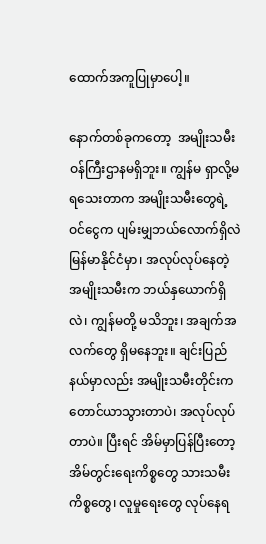ထောက်အကူပြုမှာပေါ့။

နောက်တစ်ခုကတော့  အမျိုးသမီးဝန်ကြီးဌာနမရှိဘူး။ ကျွန်မ ရှာလို့မရသေးတာက အမျိုးသမီးတွေရဲ့ ဝင်ငွေက ပျမ်းမျှဘယ်လောက်ရှိလဲ မြန်မာနိုင်ငံမှာ၊ အလုပ်လုပ်နေတဲ့ အမျိုးသမီးက ဘယ်နှယောက်ရှိလဲ၊ ကျွန်မတို့ မသိဘူး၊ အချက်အလက်တွေ ရှိမနေဘူး။ ချင်းပြည်နယ်မှာလည်း အမျိုးသမီးတိုင်းက တောင်ယာသွားတာပဲ၊ အလုပ်လုပ်တာပဲ။ ပြီးရင် အိမ်မှာပြန်ပြီးတော့ အိမ်တွင်းရေးကိစ္စတွေ သားသမီးကိစ္စတွေ၊ လူမှုရေးတွေ လုပ်နေရ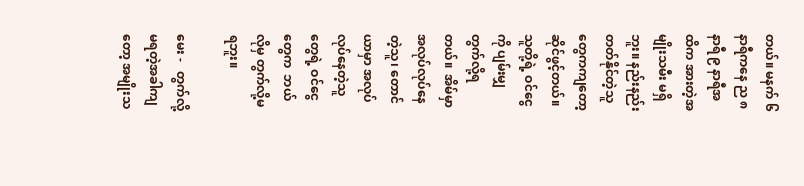တယ်။ မနက် ၆ နာရီကနေ ည ၈ နာရီ ၉ နာရီအထိက အားတဲ့အမျိုးသမီး မရှိဘူး။ နည်းနည်းတတ်နိုင်တဲ့သူတွေကကျတော့ ဆိုင်ဖွင့်တယ်။ သူတို့ရဲ့ ဝင်ငွေကို ပျမ်းမျှတွက်လို့ရတယ်။  အိမ်မှာ အလုပ်လုပ်နေတဲ့သူ၊ တောင်ယာမှာ အလုပ်လုပ်နေတဲ့သူတွေရဲ့ ဝင်ငွေတွေက  ဘယ်လိုမှ တွက်လို့မရဘူး။

မေး -   တွက်လို့မရတဲ့အခါကျတော့ အမျိုးသ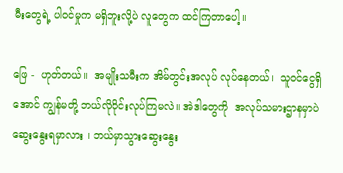မီးတွေရဲ့ ပါဝင်မှုက မရှိဘူးလို့ပဲ လူတွေက ထင်ကြတာပေါ့။

ဖြေ -  ဟုတ်တယ်။  အမျိုးသမီးက အိမ်တွင်းအလုပ် လုပ်နေတယ်၊  သူဝင်ငွေရှိအောင် ကျွန်မတို့ ဘယ်လိုဝိုင်းလုပ်ကြမလဲ။ အဲဒါတွေကို  အလုပ်သမားဌာနမှာပဲ ဆွေးနွေးရမှာလား ၊ ဘယ်မှာသွားဆွေးနွေး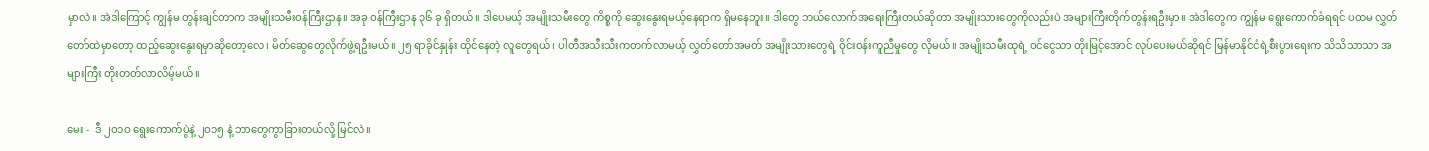မှာလဲ။ အဲဒါကြောင့် ကျွန်မ တွန်းချင်တာက အမျိုးသမီးဝန်ကြီးဌာန။ အခု ဝန်ကြီးဌာန ၃၆ ခု ရှိတယ်။ ဒါပေမယ့် အမျိုးသမီးတွေ ကိစ္စကို ဆွေးနွေးရမယ့်နေရာက ရှိမနေဘူး။ ဒါတွေ ဘယ်လောက်အရေးကြီးတယ်ဆိုတာ အမျိုးသားတွေကိုလည်းပဲ အများကြီးတိုက်တွန်းရဦးမှာ။ အဲဒါတွေက ကျွန်မ ရွေးကောက်ခံရရင် ပထမ လွှတ်တော်ထဲမှာတော့ ထည့်ဆွေးနွေးရမှာဆိုတော့လေ၊ မိတ်ဆွေတွေလိုက်ဖွဲ့ရဦးမယ်။ ၂၅ ရာခိုင်နှုန်း ထိုင်နေတဲ့ လူတွေရယ်၊ ပါတီအသီးသီးကတက်လာမယ့် လွှတ်တော်အမတ် အမျိုးသားတွေရဲ့ ဝိုင်းဝန်းကူညီမှုတွေ လိုမယ်။ အမျိုးသမီးထုရဲ့ ဝင်ငွေသာ တိုးမြင့်အောင် လုပ်ပေးမယ်ဆိုရင် မြန်မာနိုင်ငံရဲ့စီးပွားရေးက သိသိသာသာ အများကြီး တိုးတတ်လာလိမ့်မယ်။

မေး -  ဒီ ၂ဝ၁ဝ ရွေးကောက်ပွဲနဲ့ ၂ဝ၁၅ နဲ့ ဘာတွေကွာခြားတယ်လို့ မြင်လဲ။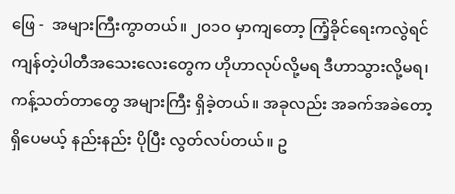ဖြေ -  အများကြီးကွာတယ်။ ၂ဝ၁ဝ မှာကျတော့ ကြံ့ခိုင်ရေးကလွဲရင် ကျန်တဲ့ပါတီအသေးလေးတွေက ဟိုဟာလုပ်လို့မရ ဒီဟာသွားလို့မရ၊ ကန့်သတ်တာတွေ အများကြီး ရှိခဲ့တယ်။ အခုလည်း အခက်အခဲတော့ ရှိပေမယ့် နည်းနည်း ပိုပြီး လွတ်လပ်တယ်။ ဥ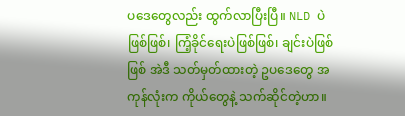ပဒေတွေလည်း ထွက်လာပြီးပြီ။ NLD ပဲ ဖြစ်ဖြစ်၊ ကြံ့ခိုင်ရေးပဲဖြစ်ဖြစ်၊ ချင်းပဲဖြစ်ဖြစ် အဲဒီ သတ်မှတ်ထားတဲ့ ဥပဒေတွေ အကုန်လုံးက ကိုယ်တွေနဲ့ သက်ဆိုင်တဲ့ဟာ။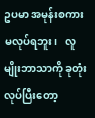ဥပမာ အမုန်းစကား မလုပ်ရဘူး၊   လူမျိုးဘာသာကို ခုတုံးလုပ်ပြီးတော့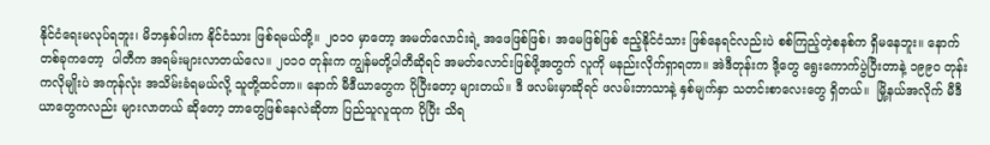နိုင်ငံရေးမလုပ်ရဘူး၊ မိဘနှစ်ပါးက နိုင်ငံသား ဖြစ်ရမယ်တို့။ ၂ဝ၁ဝ မှာတော့ အမတ်လောင်းရဲ့ အဖေဖြစ်ဖြစ်၊ အမေဖြစ်ဖြစ် ဧည့်နိုင်ငံသား ဖြစ်နေရင်လည်းပဲ စစ်ကြည့်တဲ့စနစ်က ရှိမနေဘူး။ နောက်တစ်ခုကတော့  ပါတီက အရမ်းများလာတယ်လေ။ ၂ဝ၁ဝ တုန်းက ကျွန်မတို့ပါတီဆိုရင် အမတ်လောင်းဖြစ်ဖို့အတွက် လူကို မနည်းလိုက်ရှာရတာ။ အဲဒီတုန်းက ဒို့တွေ ရွေးကောက်ပွဲပြီးတာနဲ့ ၁၉၉ဝ တုန်းကလိုမျိုးပဲ အကုန်လုံး အသိမ်းခံရမယ်လို့ သူတို့ထင်တာ။ နောက် မီဒီယာတွေက ပိုပြီးတော့ များတယ်။ ဒီ ဖလမ်းမှာဆိုရင် ဖလမ်းဘာသာနဲ့ နှစ်မျက်နှာ သတင်းစာလေးတွေ ရှိတယ်။  မြို့နယ်အလိုက် မီဒီယာတွေကလည်း များလာတယ် ဆိုတော့ ဘာတွေဖြစ်နေလဲဆိုတာ ပြည်သူလူထုက ပိုပြီး သိရ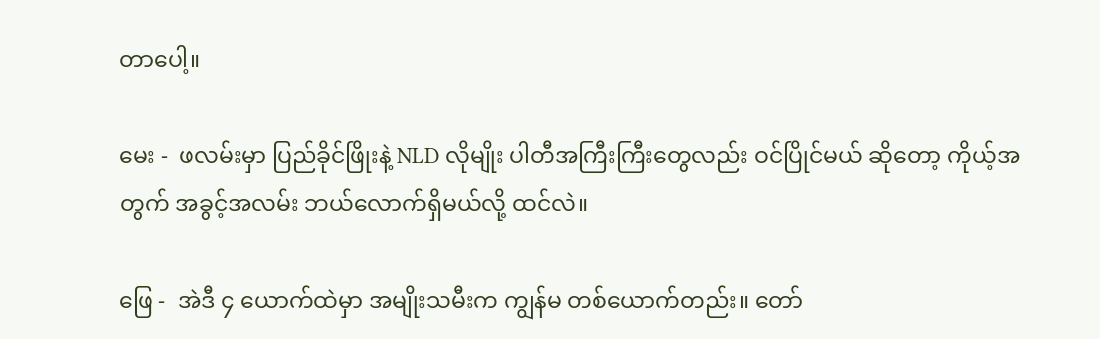တာပေါ့။

မေး -  ဖလမ်းမှာ ပြည်ခိုင်ဖြိုးနဲ့ NLD လိုမျိုး ပါတီအကြီးကြီးတွေလည်း ဝင်ပြိုင်မယ် ဆိုတော့ ကိုယ့်အတွက် အခွင့်အလမ်း ဘယ်လောက်ရှိမယ်လို့ ထင်လဲ။

ဖြေ -  အဲဒီ ၄ ယောက်ထဲမှာ အမျိုးသမီးက ကျွန်မ တစ်ယောက်တည်း။ တော်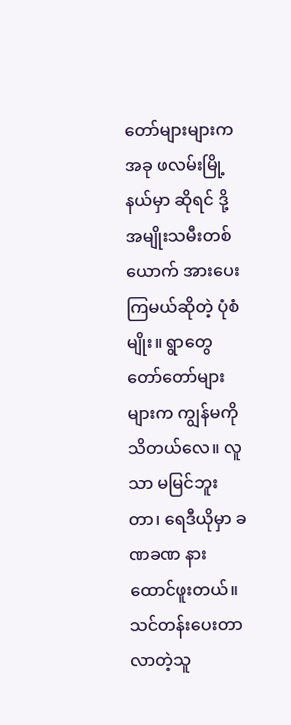တော်များများက အခု ဖလမ်းမြို့နယ်မှာ ဆိုရင် ဒို့ အမျိုးသမီးတစ်ယောက် အားပေးကြမယ်ဆိုတဲ့ ပုံစံမျိုး။ ရွာတွေ တော်တော်များများက ကျွန်မကို သိတယ်လေ။ လူသာ မမြင်ဘူးတာ၊ ရေဒီယိုမှာ ခဏခဏ နားထောင်ဖူးတယ်။ သင်တန်းပေးတာ လာတဲ့သူ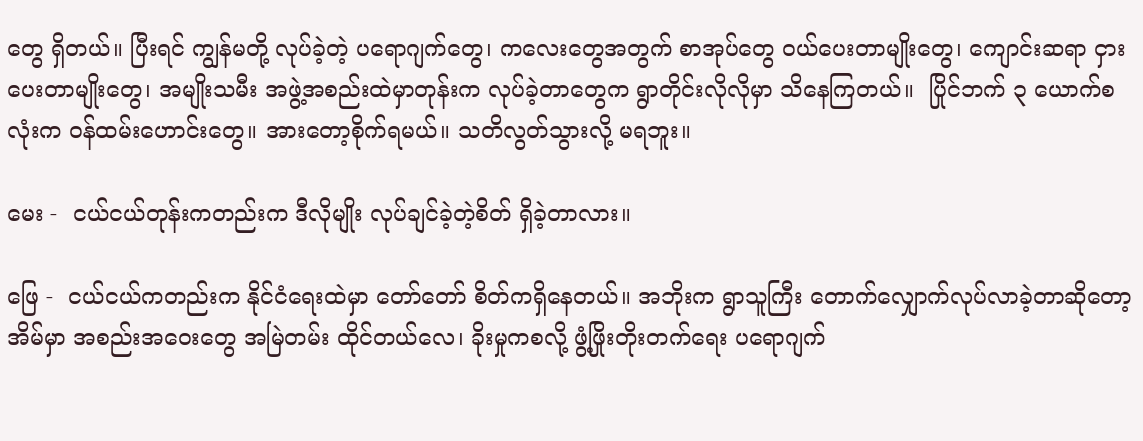တွေ ရှိတယ်။ ပြီးရင် ကျွန်မတို့ လုပ်ခဲ့တဲ့ ပရောဂျက်တွေ၊ ကလေးတွေအတွက် စာအုပ်တွေ ဝယ်ပေးတာမျိုးတွေ၊ ကျောင်းဆရာ ငှားပေးတာမျိုးတွေ၊ အမျိုးသမီး အဖွဲ့အစည်းထဲမှာတုန်းက လုပ်ခဲ့တာတွေက ရွာတိုင်းလိုလိုမှာ သိနေကြတယ်။  ပြိုင်ဘက် ၃ ယောက်စလုံးက ဝန်ထမ်းဟောင်းတွေ။ အားတော့စိုက်ရမယ်။ သတိလွတ်သွားလို့ မရဘူး။

မေး -  ငယ်ငယ်တုန်းကတည်းက ဒီလိုမျိုး လုပ်ချင်ခဲ့တဲ့စိတ် ရှိခဲ့တာလား။

ဖြေ -  ငယ်ငယ်ကတည်းက နိုင်ငံရေးထဲမှာ တော်တော် စိတ်ကရှိနေတယ်။ အဘိုးက ရွာသူကြီး တောက်လျှောက်လုပ်လာခဲ့တာဆိုတော့ အိမ်မှာ အစည်းအဝေးတွေ အမြဲတမ်း ထိုင်တယ်လေ၊ ခိုးမှုကစလို့ ဖွံ့ဖြိုးတိုးတက်ရေး ပရောဂျက်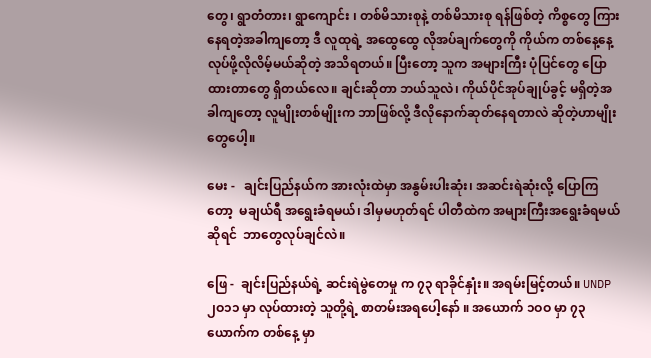တွေ၊ ရွာတံတား၊ ရွာကျောင်း ၊ တစ်မိသားစုနဲ့ တစ်မိသားစု ရန်ဖြစ်တဲ့ ကိစ္စတွေ ကြားနေရတဲ့အခါကျတော့ ဒီ လူထုရဲ့ အထွေထွေ လိုအပ်ချက်တွေကို ကိုယ်က တစ်နေ့နေ့ လုပ်ဖို့လိုလိမ့်မယ်ဆိုတဲ့ အသိရတယ်။ ပြီးတော့ သူက အများကြီး ပုံပြင်တွေ ပြောထားတာတွေ ရှိတယ်လေ။ ချင်းဆိုတာ ဘယ်သူလဲ၊ ကိုယ်ပိုင်အုပ်ချုပ်ခွင့် မရှိတဲ့အခါကျတော့ လူမျိုးတစ်မျိုးက ဘာဖြစ်လို့ ဒီလိုနောက်ဆုတ်နေရတာလဲ ဆိုတဲ့ဟာမျိုးတွေပေါ့။

မေး -   ချင်းပြည်နယ်က အားလုံးထဲမှာ အနွမ်းပါးဆုံး၊ အဆင်းရဲဆုံးလို့ ပြောကြတော့  မချယ်ရီ အရွေးခံရမယ်၊ ဒါမှမဟုတ်ရင် ပါတီထဲက အများကြီးအရွေးခံရမယ်ဆိုရင်  ဘာတွေလုပ်ချင်လဲ။

ဖြေ -  ချင်းပြည်နယ်ရဲ့ ဆင်းရဲမွဲတေမှု က ၇၃ ရာခိုင်နှုံး။ အရမ်းမြင့်တယ်။ UNDP ၂ဝ၁၁ မှာ လုပ်ထားတဲ့ သူတို့ရဲ့ စာတမ်းအရပေါ့နော် ။ အယောက် ၁ဝဝ မှာ ၇၃ ယောက်က တစ်နေ့ မှာ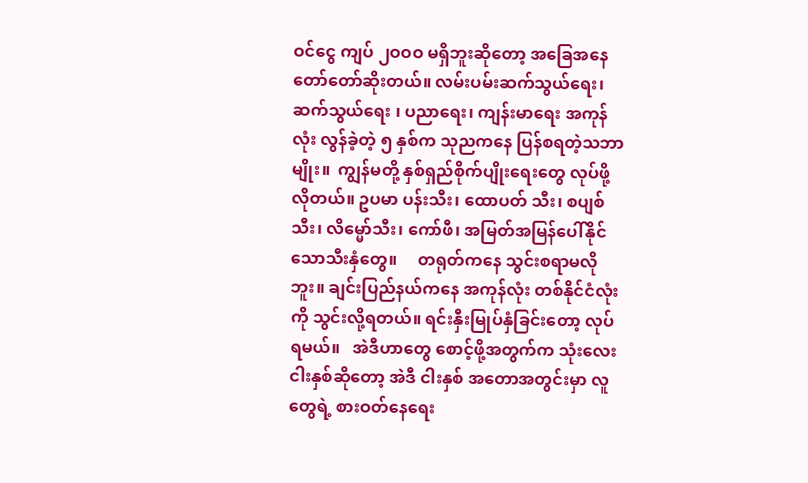ဝင်ငွေ ကျပ် ၂ဝဝဝ မရှိဘူးဆိုတော့ အခြေအနေ တော်တော်ဆိုးတယ်။ လမ်းပမ်းဆက်သွယ်ရေး၊  ဆက်သွယ်ရေး ၊ ပညာရေး၊ ကျန်းမာရေး အကုန်လုံး လွန်ခဲ့တဲ့ ၅ နှစ်က သုညကနေ ပြန်စရတဲ့သဘာမျိုး။  ကျွန်မတို့ နှစ်ရှည်စိုက်ပျိုးရေးတွေ လုပ်ဖို့လိုတယ်။ ဥပမာ ပန်းသီး၊ ထောပတ် သီး၊ စပျစ်သီး၊ လိမ္မော်သီး၊ ကော်ဖီ၊ အမြတ်အမြန်ပေါ်နိုင်သောသီးနှံတွေ။     တရုတ်ကနေ သွင်းစရာမလိုဘူး။ ချင်းပြည်နယ်ကနေ အကုန်လုံး တစ်နိုင်ငံလုံးကို သွင်းလို့ရတယ်။ ရင်းနှီးမြုပ်နှံခြင်းတော့ လုပ်ရမယ်။   အဲဒီဟာတွေ စောင့်ဖို့အတွက်က သုံးလေးငါးနှစ်ဆိုတော့ အဲဒီ ငါးနှစ် အတောအတွင်းမှာ လူတွေရဲ့ စားဝတ်နေရေး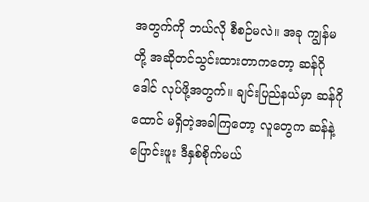အတွက်ကို ဘယ်လို စီစဉ်မလဲ။ အခု ကျွန်မတို့ အဆိုတင်သွင်းထားတာကတော့ ဆန်ဂိုဒေါင် လုပ်ဖို့အတွက်။ ချင်းပြည်နယ်မှာ ဆန်ဂိုထောင် မရှိတဲ့အခါကြတော့ လူတွေက ဆန်နဲ့ ပြောင်းဖူး ဒီနှစ်စိုက်မယ်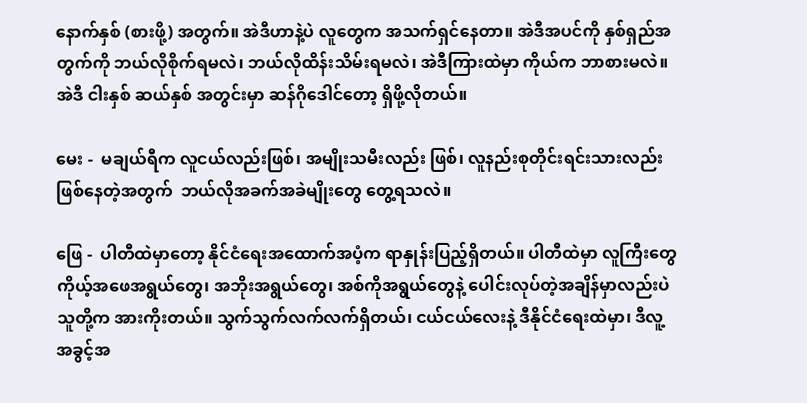နောက်နှစ် (စားဖို့) အတွက်။ အဲဒီဟာနဲ့ပဲ လူတွေက အသက်ရှင်နေတာ။ အဲဒီအပင်ကို နှစ်ရှည်အတွက်ကို ဘယ်လိုစိုက်ရမလဲ၊ ဘယ်လိုထိန်းသိမ်းရမလဲ၊ အဲဒီကြားထဲမှာ ကိုယ်က ဘာစားမလဲ။ အဲဒီ ငါးနှစ် ဆယ်နှစ် အတွင်းမှာ ဆန်ဂိုဒေါင်တော့ ရှိဖို့လိုတယ်။

မေး -  မချယ်ရီက လူငယ်လည်းဖြစ်၊ အမျိုးသမီးလည်း ဖြစ်၊ လူနည်းစုတိုင်းရင်းသားလည်း ဖြစ်နေတဲ့အတွက်  ဘယ်လိုအခက်အခဲမျိုးတွေ တွေ့ရသလဲ။

ဖြေ -  ပါတီထဲမှာတော့ နိုင်ငံရေးအထောက်အပံ့က ရာနှုန်းပြည့်ရှိတယ်။ ပါတီထဲမှာ လူကြီးတွေ  ကိုယ့်အဖေအရွယ်တွေ၊ အဘိုးအရွယ်တွေ၊ အစ်ကိုအရွယ်တွေနဲ့ ပေါင်းလုပ်တဲ့အချိန်မှာလည်းပဲ သူတို့က အားကိုးတယ်။ သွက်သွက်လက်လက်ရှိတယ်၊ ငယ်ငယ်လေးနဲ့ ဒီနိုင်ငံရေးထဲမှာ၊ ဒီလူ့အခွင့်အ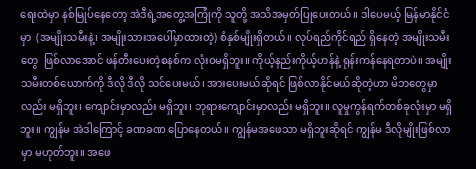ရေးထဲမှာ နစ်မြုပ်နေတော့ အဲဒီရဲ့အတွေ့အကြုံကို သူတို့ အသိအမှတ်ပြုပေးတယ်။ ဒါပေမယ့် မြန်မာနိုင်ငံမှာ  (အမျိုးသမီးနဲ့၊ အမျိုးသားအပေါ်မှာထားတဲ့) စံနှစ်မျိုးရှိတယ်။ လုပ်ရည်ကိုင်ရည် ရှိနေတဲ့ အမျိုးသမီးတွေ  ဖြစ်လာအောင် ဖန်တီးပေးတဲ့စနစ်က လုံးဝမရှိဘူး။ ကိုယ့်နည်းကိုယ့်ဟန်နဲ့ ရုန်းကန်နေရတာပဲ။ အမျိုးသမီးတစ်ယောက်ကို ဒီလို ဒီလို သင်ပေးမယ်၊ အားပေးမယ်ဆိုရင် ဖြစ်လာနိုင်မယ်ဆိုတဲ့ဟာ မိဘတွေမှာလည်း မရှိဘူး၊ ကျောင်းမှာလည်း မရှိဘူး၊ ဘုရားကျောင်းမှာလည်း မရှိဘူး။ လူမှုကွန်ရက်တစ်ခုလုံးမှာ မရှိဘူး။ ကျွန်မ အဲဒါကြောင့် ခဏခဏ ပြောနေတယ်။ ကျွန်မအဖေသာ မရှိဘူးဆိုရင် ကျွန်မ ဒီလိုမျိုးဖြစ်လာမှာ မဟုတ်ဘူး။ အဖေ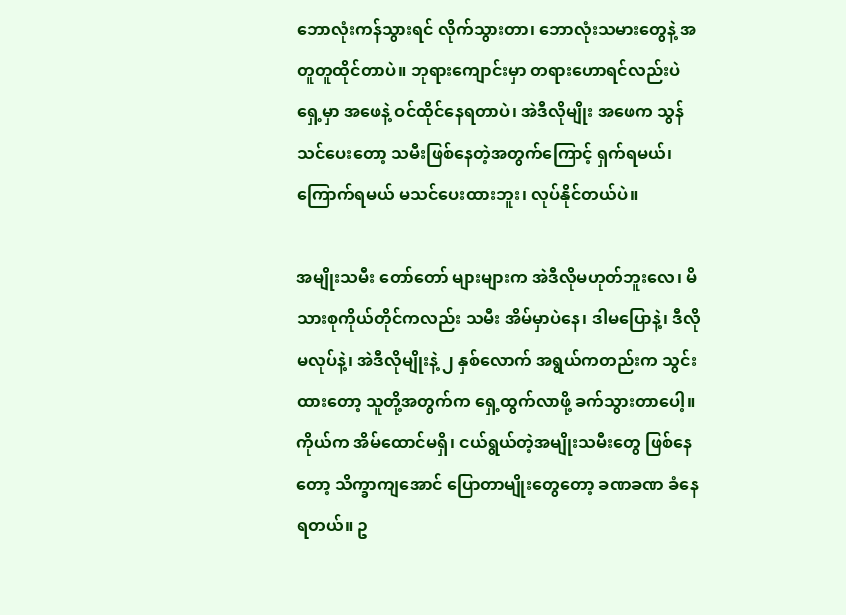ဘောလုံးကန်သွားရင် လိုက်သွားတာ၊ ဘောလုံးသမားတွေနဲ့ အတူတူထိုင်တာပဲ။ ဘုရားကျောင်းမှာ တရားဟောရင်လည်းပဲ ရှေ့မှာ အဖေနဲ့ ဝင်ထိုင်နေရတာပဲ၊ အဲဒီလိုမျိုး အဖေက သွန်သင်ပေးတော့ သမီးဖြစ်နေတဲ့အတွက်ကြောင့် ရှက်ရမယ်၊ ကြောက်ရမယ် မသင်ပေးထားဘူး၊ လုပ်နိုင်တယ်ပဲ။

အမျိုးသမီး တော်တော် များများက အဲဒီလိုမဟုတ်ဘူးလေ၊ မိသားစုကိုယ်တိုင်ကလည်း သမီး အိမ်မှာပဲနေ၊ ဒါမပြောနဲ့၊ ဒီလိုမလုပ်နဲ့၊ အဲဒီလိုမျိုးနဲ့ ၂ နှစ်လောက် အရွယ်ကတည်းက သွင်းထားတော့ သူတို့အတွက်က ရှေ့ထွက်လာဖို့ ခက်သွားတာပေါ့။ ကိုယ်က အိမ်ထောင်မရှိ၊ ငယ်ရွယ်တဲ့အမျိုးသမီးတွေ ဖြစ်နေတော့ သိက္ခာကျအောင် ပြောတာမျိုးတွေတော့ ခဏခဏ ခံနေရတယ်။ ဥ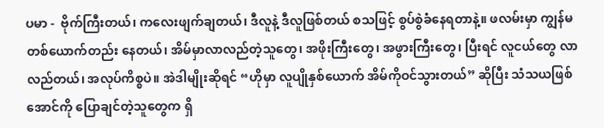ပမာ -  ဗိုက်ကြီးတယ်၊ ကလေးဖျက်ချတယ်၊ ဒီလူနဲ့ ဒီလူဖြစ်တယ် စသဖြင့် စွပ်စွဲခံနေရတာနဲ့။ ဖလမ်းမှာ ကျွန်မတစ်ယောက်တည်း နေတယ်၊ အိမ်မှာလာလည်တဲ့သူတွေ၊ အဖိုးကြီးတွေ၊ အဖွားကြီးတွေ၊ ပြီးရင် လူငယ်တွေ လာလည်တယ်၊ အလုပ်ကိစ္စပဲ။ အဲဒါမျိုးဆိုရင် “ဟိုမှာ လူပျိုနှစ်ယောက် အိမ်ကိုဝင်သွားတယ်” ဆိုပြီး သံသယဖြစ်အောင်ကို ပြောချင်တဲ့သူတွေက ရှိ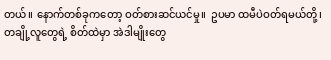တယ်။ နောက်တစ်ခုကတော့ ဝတ်စားဆင်ယင်မှု။  ဥပမာ ထမီပဲဝတ်ရမယ်တို့၊ တချို့လူတွေရဲ့ စိတ်ထဲမှာ အဲဒါမျိုးတွေ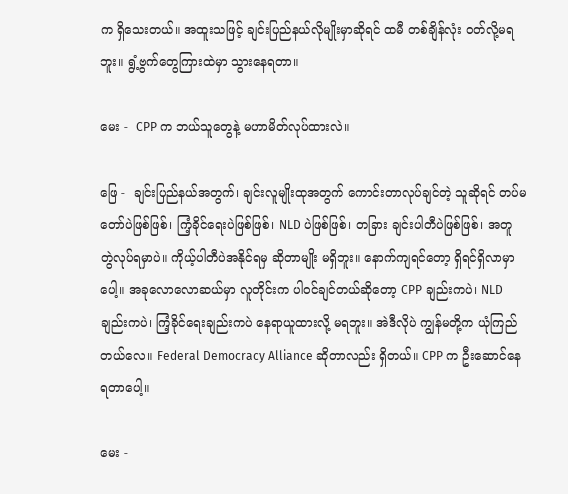က ရှိသေးတယ်။ အထူးသဖြင့် ချင်းပြည်နယ်လိုမျိုးမှာဆိုရင် ထမီ တစ်ချိန်လုံး ဝတ်လို့မရဘူး။ ရွံ့ဗွက်တွေကြားထဲမှာ သွားနေရတာ။

မေး -  CPP က ဘယ်သူတွေနဲ့ မဟာမိတ်လုပ်ထားလဲ။

ဖြေ -  ချင်းပြည်နယ်အတွက်၊ ချင်းလူမျိုးထုအတွက် ကောင်းတာလုပ်ချင်တဲ့ သူဆိုရင် တပ်မတော်ပဲဖြစ်ဖြစ်၊ ကြံ့ခိုင်ရေးပဲဖြစ်ဖြစ်၊ NLD ပဲဖြစ်ဖြစ်၊ တခြား ချင်းပါတီပဲဖြစ်ဖြစ်၊ အတူ တွဲလုပ်ရမှာပဲ။ ကိုယ့်ပါတီပဲအနိုင်ရမှ ဆိုတာမျိုး မရှိဘူး။ နောက်ကျရင်တော့ ရှိရင်ရှိလာမှာပေါ့။ အခုလောလောဆယ်မှာ လူတိုင်းက ပါဝင်ချင်တယ်ဆိုတော့ CPP ချည်းကပဲ၊ NLD ချည်းကပဲ၊ ကြံ့ခိုင်ရေးချည်းကပဲ နေရာယူထားလို့ မရဘူး။ အဲဒီလိုပဲ ကျွန်မတို့က ယုံကြည်တယ်လေ။ Federal Democracy Alliance ဆိုတာလည်း ရှိတယ်။ CPP က ဦးဆောင်နေရတာပေါ့။

မေး -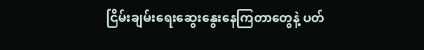ငြိမ်းချမ်းရေးဆွေးနွေးနေကြတာတွေနဲ့ ပတ်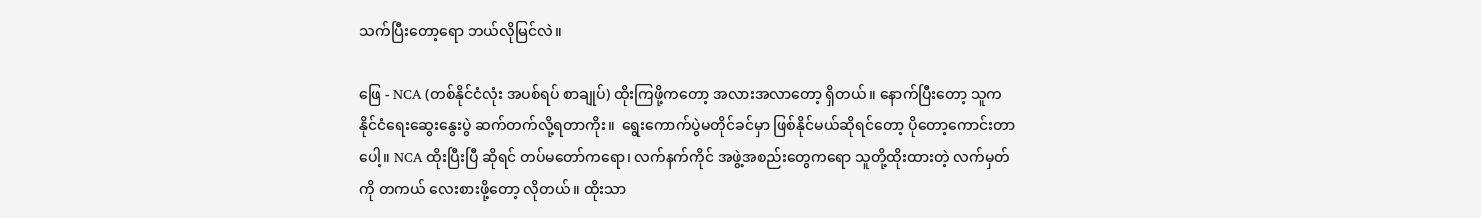သက်ပြီးတော့ရော ဘယ်လိုမြင်လဲ။

ဖြေ - NCA (တစ်နိုင်ငံလုံး အပစ်ရပ် စာချုပ်) ထိုးကြဖို့ကတော့ အလားအလာတော့ ရှိတယ်။ နောက်ပြီးတော့ သူက နိုင်ငံရေးဆွေးနွေးပွဲ ဆက်တက်လို့ရတာကိုး။  ရွေးကောက်ပွဲမတိုင်ခင်မှာ ဖြစ်နိုင်မယ်ဆိုရင်တော့ ပိုတော့ကောင်းတာပေါ့။ NCA ထိုးပြီးပြီ ဆိုရင် တပ်မတော်ကရော၊ လက်နက်ကိုင် အဖွဲ့အစည်းတွေကရော သူတို့ထိုးထားတဲ့ လက်မှတ်ကို တကယ် လေးစားဖို့တော့ လိုတယ်။ ထိုးသာ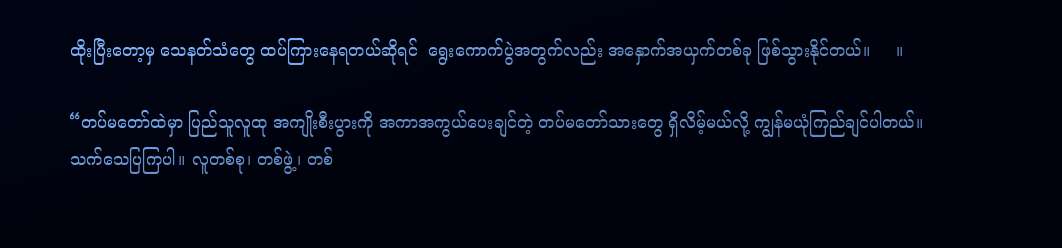ထိုးပြီးတော့မှ သေနတ်သံတွေ ထပ်ကြားနေရတယ်ဆိုရင်  ရွေးကောက်ပွဲအတွက်လည်း အနှောက်အယှက်တစ်ခု ဖြစ်သွားနိုင်တယ်။     ။

“တပ်မတော်ထဲမှာ ပြည်သူလူထု အကျိုးစီးပွားကို အကာအကွယ်ပေးချင်တဲ့ တပ်မတော်သားတွေ ရှိလိမ့်မယ်လို့ ကျွန်မယုံကြည်ချင်ပါတယ်။ သက်သေပြကြပါ။ လူတစ်စု၊ တစ်ဖွဲ့၊ တစ်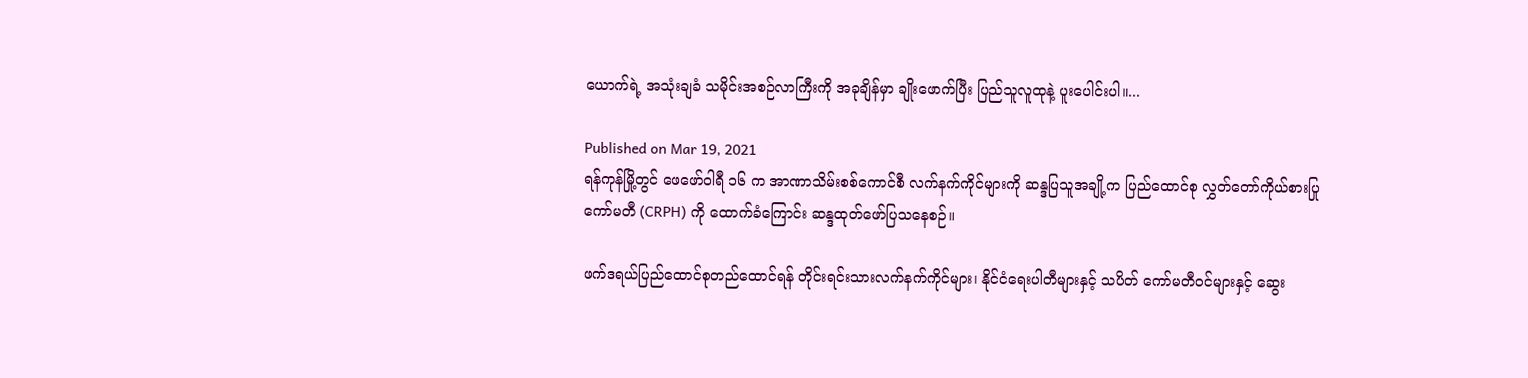ယောက်ရဲ့ အသုံးချခံ သမိုင်းအစဉ်လာကြီးကို အခုချိန်မှာ ချိုးဖောက်ပြီး ပြည်သူလူထုနဲ့ ပူးပေါင်းပါ။...

Published on Mar 19, 2021
ရန်ကုန်မြို့တွင် ဖေဖော်ဝါရီ ၁၆ က အာဏာသိမ်းစစ်ကောင်စီ လက်နက်ကိုင်များကို ဆန္ဒပြသူအချို့က ပြည်ထောင်စု လွှတ်တော်ကိုယ်စားပြုကော်မတီ (CRPH) ကို ထောက်ခံကြောင်း ဆန္ဒထုတ်ဖော်ပြသနေစဉ်။

ဖက်ဒရယ်ပြည်ထောင်စုတည်ထောင်ရန် တိုင်းရင်းသားလက်နက်ကိုင်များ၊ နိုင်ငံရေးပါတီများနှင့် သပိတ် ကော်မတီဝင်များနှင့် ဆွေး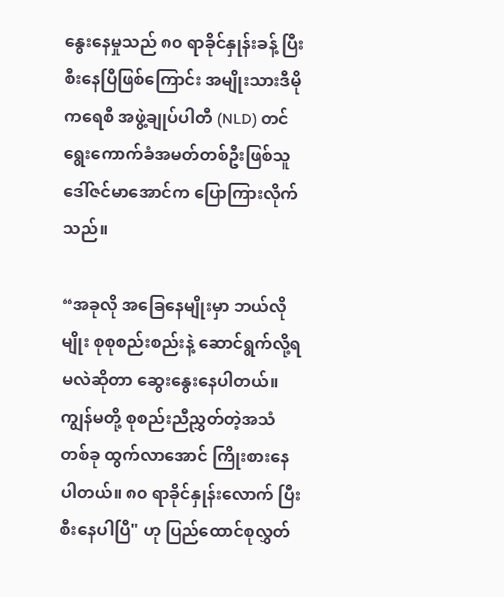နွေးနေမှုသည် ၈၀ ရာခိုင်နှုန်းခန့် ပြီးစီးနေပြီဖြစ်ကြောင်း အမျိုးသားဒီမိုကရေစီ အဖွဲ့ချုပ်ပါတီ (NLD) တင် ရွေးကောက်ခံအမတ်တစ်ဦးဖြစ်သူ ဒေါ်ဇင်မာအောင်က ပြောကြားလိုက်သည်။

“အခုလို အခြေနေမျိုးမှာ ဘယ်လိုမျိုး စုစုစည်းစည်းနဲ့ ဆောင်ရွက်လို့ရမလဲဆိုတာ ဆွေးနွေးနေပါတယ်။ ကျွန်မတို့ စုစည်းညီညွှတ်တဲ့အသံတစ်ခု ထွက်လာအောင် ကြိုးစားနေပါတယ်။ ၈၀ ရာခိုင်နှုန်းလောက် ပြီးစီးနေပါပြီ" ဟု ပြည်ထောင်စုလွှတ်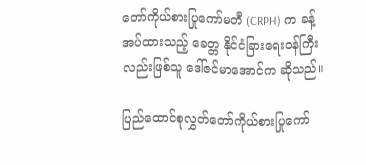တော်ကိုယ်စားပြုကော်မတီ (CRPH) က ခန့်အပ်ထားသည့် ခေတ္တ နိုင်ငံခြားရေးဝန်ကြီးလည်းဖြစ်သူ ဒေါ်ဇင်မာအောင်က ဆိုသည်။

ပြည်ထောင်စုလွှတ်တော်ကိုယ်စားပြုကော်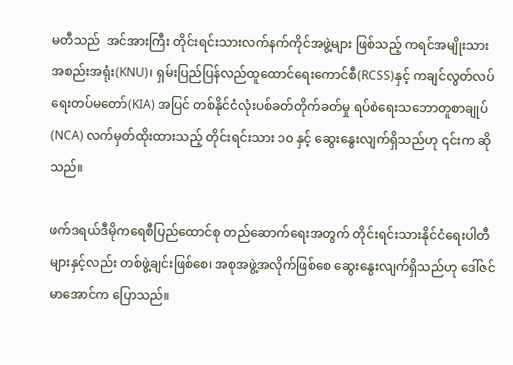မတီသည်  အင်အားကြီး တိုင်းရင်းသားလက်နက်ကိုင်အဖွဲ့များ ဖြစ်သည့် ကရင်အမျိုးသားအစည်းအရုံး(KNU)၊ ရှမ်းပြည်ပြန်လည်ထူထောင်ရေးကောင်စီ(RCSS)နှင့် ကချင်လွတ်လပ်ရေးတပ်မတော်(KIA) အပြင် တစ်နိုင်ငံလုံးပစ်ခတ်တိုက်ခတ်မှု ရပ်စဲရေးသဘောတူစာချုပ် (NCA) လက်မှတ်ထိုးထားသည့် တိုင်းရင်းသား ၁၀ နှင့် ဆွေးနွေးလျက်ရှိသည်ဟု ၎င်းက ဆိုသည်။

ဖက်ဒရယ်ဒီမိုကရေစီပြည်ထောင်စု တည်ဆောက်ရေးအတွက် တိုင်းရင်းသားနိုင်ငံရေးပါတီများနှင့်လည်း တစ်ဖွဲ့ချင်းဖြစ်စေ၊ အစုအဖွဲ့အလိုက်ဖြစ်စေ ဆွေးနွေးလျက်ရှိသည်ဟု ဒေါ်ဇင်မာအောင်က ပြောသည်။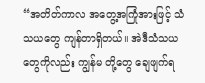“အတိတ်ကာလ အတွေ့အကြုံအားဖြင့် သံသယတွေ ကျန်တာရှိတယ်။ အဲဒီသံသယတွေကိုလည်း ကျွန်မ တို့တွေ ချေဖျက်ရ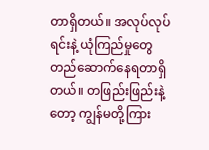တာရှိတယ်။ အလုပ်လုပ်ရင်းနဲ့ ယုံကြည်မှုတွေ တည်ဆောက်နေရတာရှိတယ်။ တဖြည်းဖြည်းနဲ့တော့ ကျွန်မတို့ကြား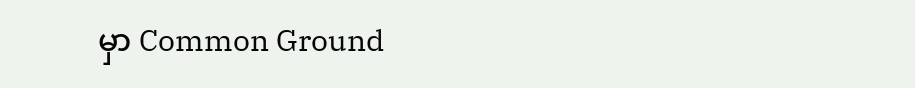မှာ Common Ground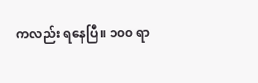ကလည်း ရနေပြီ။ ၁၀၀ ရာ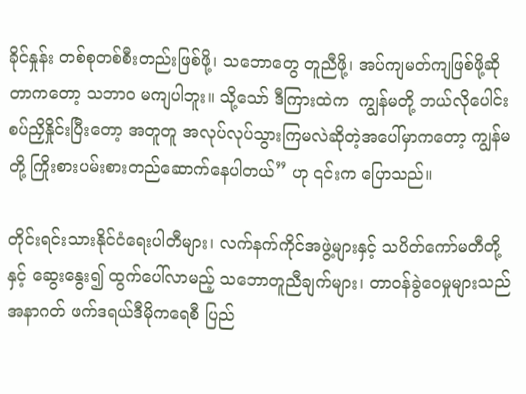ခိုင်နှုန်း တစ်စုတစ်စီးတည်းဖြစ်ဖို့၊ သဘောတွေ တူညီဖို့၊ အပ်ကျမတ်ကျဖြစ်ဖို့ဆိုတာကတော့ သဘာဝ မကျပါဘူး။ သို့သော် ဒီကြားထဲက  ကျွန်မတို့ ဘယ်လိုပေါင်း စပ်ညှိနှိုင်းပြီးတော့ အတူတူ အလုပ်လုပ်သွားကြမလဲဆိုတဲ့အပေါ်မှာကတော့ ကျွန်မတို့ ကြိုးစားပမ်းစားတည်ဆောက်နေပါတယ်” ဟု ၎င်းက ပြောသည်။

တိုင်းရင်းသားနိုင်ငံရေးပါတီများ၊ လက်နက်ကိုင်အဖွဲ့များနှင့် သပိတ်ကော်မတီတို့နှင့် ဆွေးနွေး၍ ထွက်ပေါ်လာမည့် သဘောတူညီချက်များ၊ တာဝန်ခွဲဝေမှုများသည် အနာဂတ် ဖက်ဒရယ်ဒီမိုကရေစီ ပြည်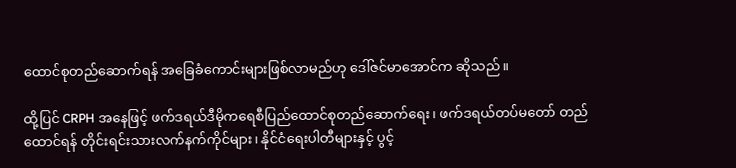ထောင်စုတည်ဆောက်ရန် အခြေခံကောင်းများဖြစ်လာမည်ဟု ဒေါ်ဇင်မာအောင်က ဆိုသည်။

ထို့ပြင် CRPH အနေဖြင့် ဖက်ဒရယ်ဒီမိုကရေစီပြည်ထောင်စုတည်ဆောက်ရေး၊ ဖက်ဒရယ်တပ်မတော် တည်ထောင်ရန် တိုင်းရင်းသားလက်နက်ကိုင်များ၊ နိုင်ငံရေးပါတီများနှင့် ပွင့်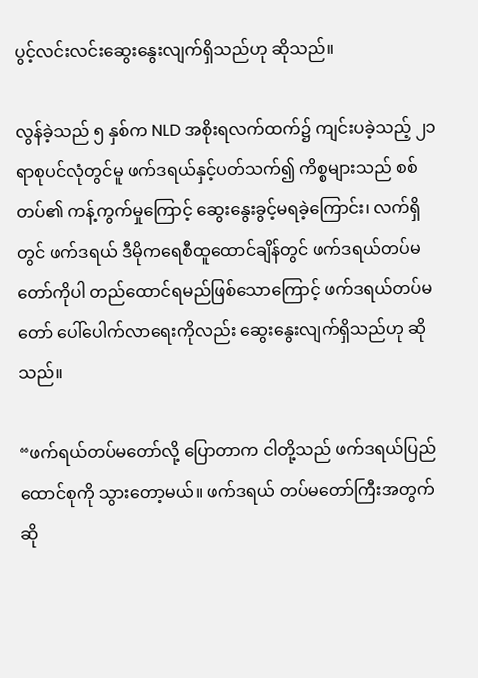ပွင့်လင်းလင်းဆွေးနွေးလျက်ရှိသည်ဟု ဆိုသည်။

လွန်ခဲ့သည် ၅ နှစ်က NLD အစိုးရလက်ထက်၌ ကျင်းပခဲ့သည့် ၂၁ ရာစုပင်လုံတွင်မူ ဖက်ဒရယ်နှင့်ပတ်သက်၍ ကိစ္စများသည် စစ်တပ်၏ ကန့်ကွက်မှုကြောင့် ဆွေးနွေးခွင့်မရခဲ့ကြောင်း၊ လက်ရှိတွင် ဖက်ဒရယ် ဒီမိုကရေစီထူထောင်ချိန်တွင် ဖက်ဒရယ်တပ်မတော်ကိုပါ တည်ထောင်ရမည်ဖြစ်သောကြောင့် ဖက်ဒရယ်တပ်မတော် ပေါ်ပေါက်လာရေးကိုလည်း ဆွေးနွေးလျက်ရှိသည်ဟု ဆိုသည်။

“ဖက်ရယ်တပ်မတော်လို့ ပြောတာက ငါတို့သည် ဖက်ဒရယ်ပြည်ထောင်စုကို သွားတော့မယ်။ ဖက်ဒရယ် တပ်မတော်ကြီးအတွက်ဆို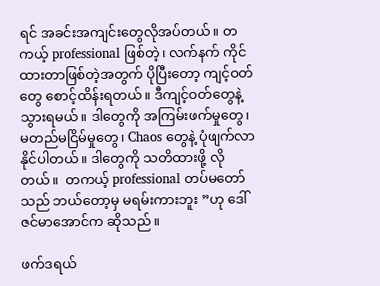ရင် အခင်းအကျင်းတွေလိုအပ်တယ်။ တကယ့် professional ဖြစ်တဲ့၊ လက်နက် ကိုင်ထားတာဖြစ်တဲ့အတွက် ပိုပြီးတော့ ကျင့်ဝတ်တွေ စောင့်ထိန်းရတယ်။ ဒီကျင့်ဝတ်တွေနဲ့ သွားရမယ်။ ဒါတွေကို အကြမ်းဖက်မှုတွေ၊ မတည်မငြိမ်မှုတွေ၊ Chaos တွေနဲ့ ပုံဖျက်လာနိုင်ပါတယ်။ ဒါတွေကို သတိထားဖို့ လိုတယ်။  တကယ့် professional တပ်မတော်သည် ဘယ်တော့မှ မရမ်းကားဘူး ”ဟု ဒေါ်ဇင်မာအောင်က ဆိုသည်။

ဖက်ဒရယ်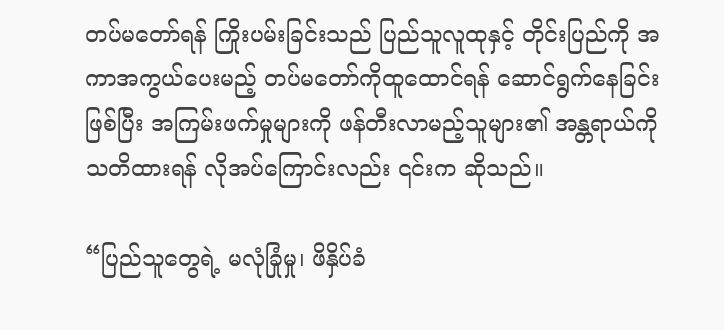တပ်မတော်ရန် ကြိုးပမ်းခြင်းသည် ပြည်သူလူထုနှင့် တိုင်းပြည်ကို အကာအကွယ်ပေးမည့် တပ်မတော်ကိုထူထောင်ရန် ဆောင်ရွက်နေခြင်းဖြစ်ပြီး အကြမ်းဖက်မှုများကို ဖန်တီးလာမည့်သူများ၏ အန္တရာယ်ကို သတိထားရန် လိုအပ်ကြောင်းလည်း ၎င်းက ဆိုသည်။

“ပြည်သူတွေရဲ့ မလုံခြုံမှု၊ ဖိနှိပ်ခံ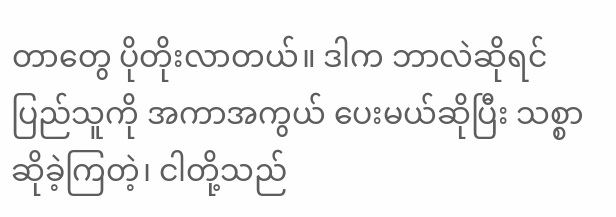တာတွေ ပိုတိုးလာတယ်။ ဒါက ဘာလဲဆိုရင် ပြည်သူကို အကာအကွယ် ပေးမယ်ဆိုပြီး သစ္စာဆိုခဲ့ကြတဲ့၊ ငါတို့သည်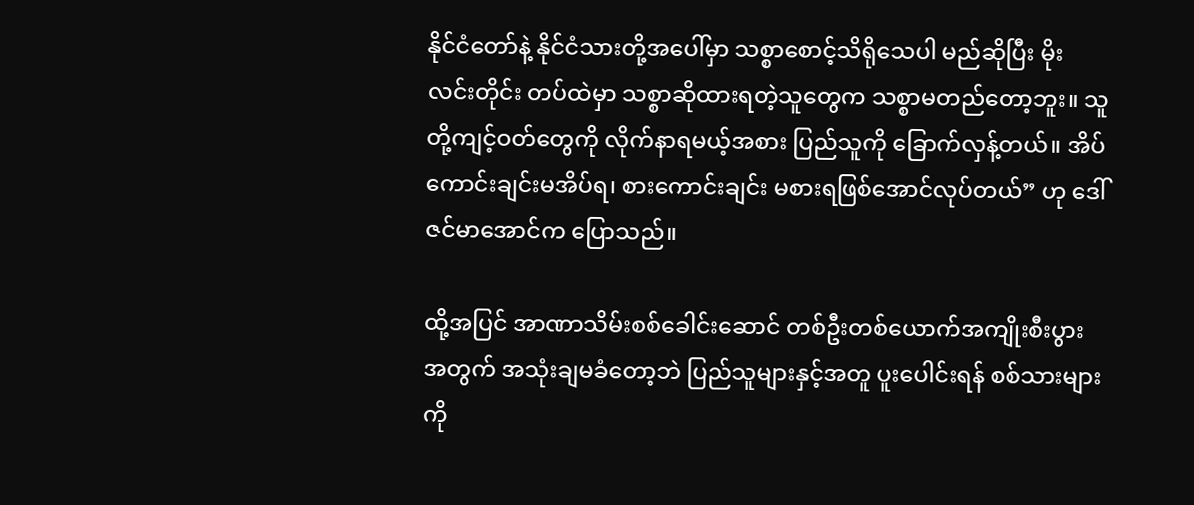နိုင်ငံတော်နဲ့ နိုင်ငံသားတို့အပေါ်မှာ သစ္စာစောင့်သိရိုသေပါ မည်ဆိုပြီး မိုးလင်းတိုင်း တပ်ထဲမှာ သစ္စာဆိုထားရတဲ့သူတွေက သစ္စာမတည်တော့ဘူး။ သူတို့ကျင့်ဝတ်တွေကို လိုက်နာရမယ့်အစား ပြည်သူကို ခြောက်လှန့်တယ်။ အိပ်ကောင်းချင်းမအိပ်ရ၊ စားကောင်းချင်း မစားရဖြစ်အောင်လုပ်တယ်” ဟု ဒေါ်ဇင်မာအောင်က ပြောသည်။

ထို့အပြင် အာဏာသိမ်းစစ်ခေါင်းဆောင် တစ်ဦးတစ်ယောက်အကျိုးစီးပွားအတွက် အသုံးချမခံတော့ဘဲ ပြည်သူများနှင့်အတူ ပူးပေါင်းရန် စစ်သားများကို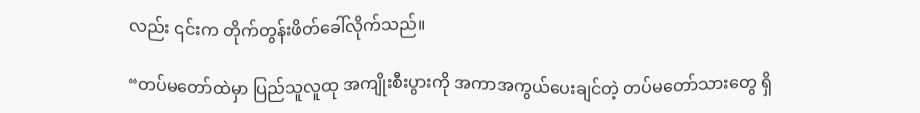လည်း ၎င်းက တိုက်တွန်းဖိတ်ခေါ်လိုက်သည်။

“တပ်မတော်ထဲမှာ ပြည်သူလူထု အကျိုးစီးပွားကို အကာအကွယ်ပေးချင်တဲ့ တပ်မတော်သားတွေ ရှိ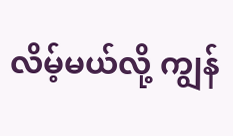လိမ့်မယ်လို့ ကျွန်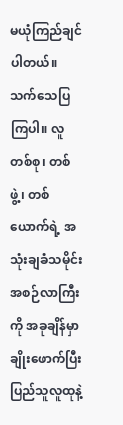မယုံကြည်ချင်ပါတယ်။ သက်သေပြကြပါ။ လူတစ်စု၊ တစ်ဖွဲ့၊ တစ်ယောက်ရဲ့ အသုံးချခံသမိုင်းအစဉ်လာကြီးကို အခုချိန်မှာ ချိုးဖောက်ပြီး ပြည်သူလူထုနဲ့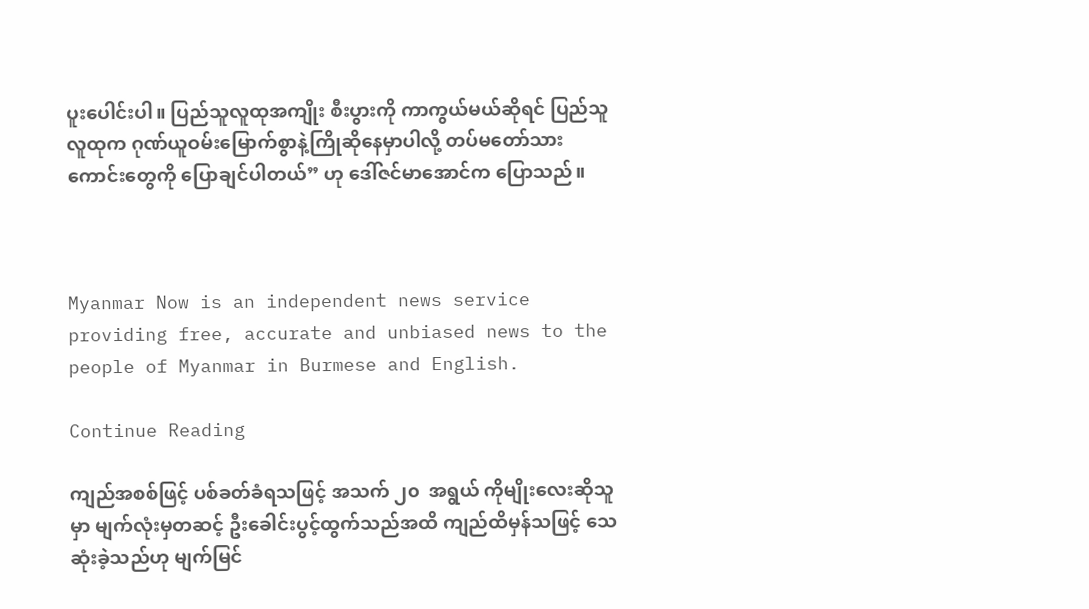ပူးပေါင်းပါ။ ပြည်သူလူထုအကျိုး စီးပွားကို ကာကွယ်မယ်ဆိုရင် ပြည်သူလူထုက ဂုဏ်ယူဝမ်းမြောက်စွာနဲ့ကြိုဆိုနေမှာပါလို့ တပ်မတော်သားကောင်းတွေကို ပြောချင်ပါတယ်” ဟု ဒေါ်ဇင်မာအောင်က ပြောသည်။



Myanmar Now is an independent news service providing free, accurate and unbiased news to the people of Myanmar in Burmese and English.

Continue Reading

ကျည်အစစ်ဖြင့် ပစ်ခတ်ခံရသဖြင့် အသက် ၂၀  အရွယ် ကိုမျိုးလေးဆိုသူမှာ မျက်လုံးမှတဆင့် ဦးခေါင်းပွင့်ထွက်သည်အထိ ကျည်ထိမှန်သဖြင့် သေဆုံးခဲ့သည်ဟု မျက်မြင်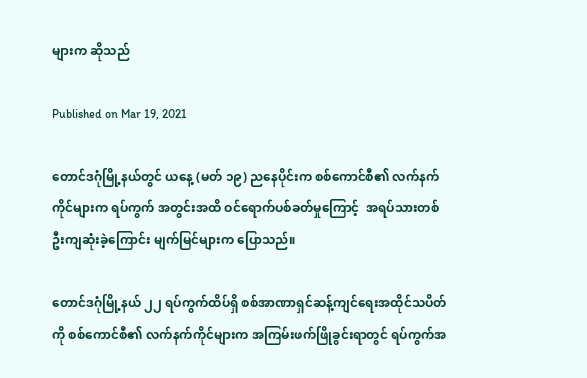များက ဆိုသည်

Published on Mar 19, 2021

တောင်ဒဂုံမြို့နယ်တွင် ယနေ့ (မတ် ၁၉) ညနေပိုင်းက စစ်ကောင်စီ၏ လက်နက်ကိုင်များက ရပ်ကွက် အတွင်းအထိ ဝင်ရောက်ပစ်ခတ်မှုကြောင့်  အရပ်သားတစ်ဦးကျဆုံးခဲ့ကြောင်း မျက်မြင်များက ပြောသည်။

တောင်ဒဂုံမြို့နယ် ၂၂ ရပ်ကွက်ထိပ်ရှိ စစ်အာဏာရှင်ဆန့်ကျင်ရေးအထိုင်သပိတ်ကို စစ်ကောင်စီ၏ လက်နက်ကိုင်များက အကြမ်းဖက်ဖြိုခွင်းရာတွင် ရပ်ကွက်အ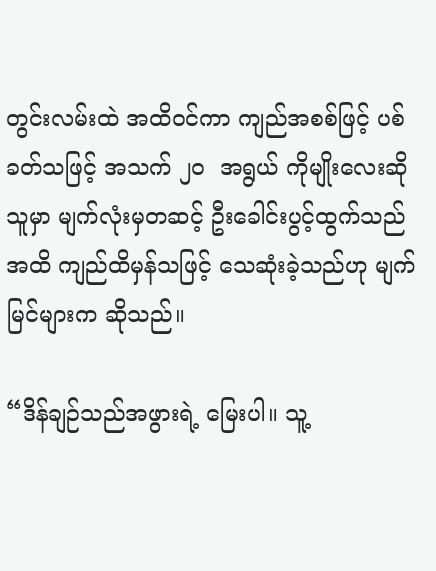တွင်းလမ်းထဲ အထိဝင်ကာ ကျည်အစစ်ဖြင့် ပစ်ခတ်သဖြင့် အသက် ၂၀  အရွယ် ကိုမျိုးလေးဆိုသူမှာ မျက်လုံးမှတဆင့် ဦးခေါင်းပွင့်ထွက်သည်အထိ ကျည်ထိမှန်သဖြင့် သေဆုံးခဲ့သည်ဟု မျက်မြင်များက ဆိုသည်။

“ဒိန်ချဉ်သည်အဖွားရဲ့ မြေးပါ။ သူ့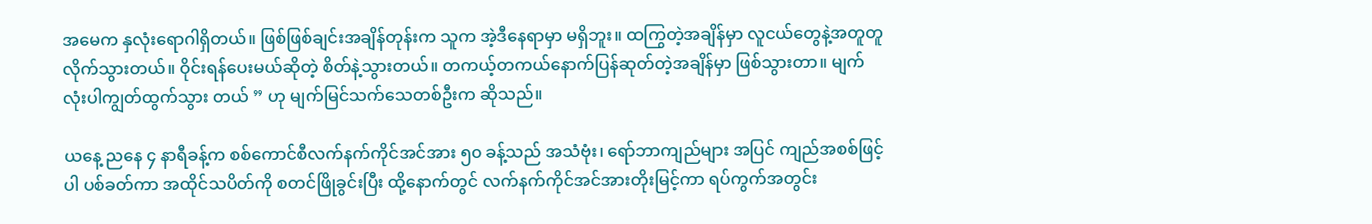အမေက နှလုံးရောဂါရှိတယ်။ ဖြစ်ဖြစ်ချင်းအချိန်တုန်းက သူက အဲ့ဒီနေရာမှာ မရှိဘူး။ ထကြွတဲ့အချိန်မှာ လူငယ်တွေနဲ့အတူတူလိုက်သွားတယ်။ ဝိုင်းရန်ပေးမယ်ဆိုတဲ့ စိတ်နဲ့သွားတယ်။ တကယ့်တကယ်နောက်ပြန်ဆုတ်တဲ့အချိန်မှာ ဖြစ်သွားတာ။ မျက်လုံးပါကျွတ်ထွက်သွား တယ် ” ဟု မျက်မြင်သက်သေတစ်ဦးက ဆိုသည်။

ယနေ့ ညနေ ၄ နာရီခန့်က စစ်ကောင်စီလက်နက်ကိုင်အင်အား ၅၀ ခန့်သည် အသံဗုံး၊ ရော်ဘာကျည်များ အပြင် ကျည်အစစ်ဖြင့်ပါ ပစ်ခတ်ကာ အထိုင်သပိတ်ကို စတင်ဖြိုခွင်းပြီး ထို့နောက်တွင် လက်နက်ကိုင်အင်အားတိုးမြင့်ကာ ရပ်ကွက်အတွင်း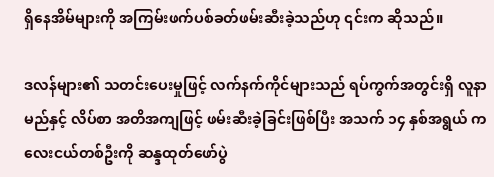ရှိနေအိမ်များကို အကြမ်းဖက်ပစ်ခတ်ဖမ်းဆီးခဲ့သည်ဟု ၎င်းက ဆိုသည်။

ဒလန်များ၏ သတင်းပေးမှုဖြင့် လက်နက်ကိုင်များသည် ရပ်ကွက်အတွင်းရှိ လူနာမည်နှင့် လိပ်စာ အတိအကျဖြင့် ဖမ်းဆီးခဲ့ခြင်းဖြစ်ပြီး အသက် ၁၄ နှစ်အရွယ် ကလေးငယ်တစ်ဦးကို ဆန္ဒထုတ်‌ဖော်ပွဲ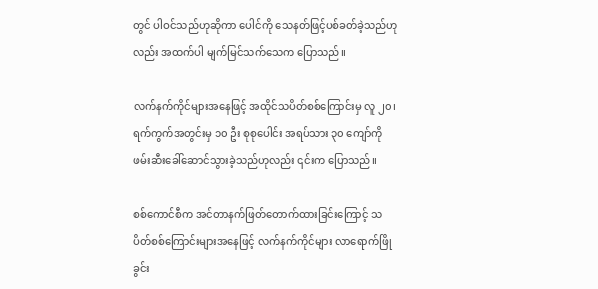တွင် ပါဝင်သည်ဟုဆိုကာ ပေါင်ကို သေနတ်ဖြင့်ပစ်ခတ်ခဲ့သည်ဟုလည်း အထက်ပါ မျက်မြင်သက်သေက ပြောသည်။

လက်နက်ကိုင်များအ‌နေဖြင့် အထိုင်သပိတ်စစ်ကြောင်းမှ လူ ၂၀၊ ရက်ကွက်အတွင်းမှ ၁၀ ဦး စုစုပေါင်း အရပ်သား ၃၀ ကျော်ကို ဖမ်းဆီးခေါ်ဆောင်သွားခဲ့သည်ဟုလည်း ၎င်းက ပြောသည်။

စစ်ကောင်စီက အင်တာနက်ဖြတ်တောက်ထားခြင်းကြောင့် သပိတ်စစ်ကြောင်းများအနေဖြင့် လက်နက်ကိုင်များ လာရောက်ဖြိုခွင်း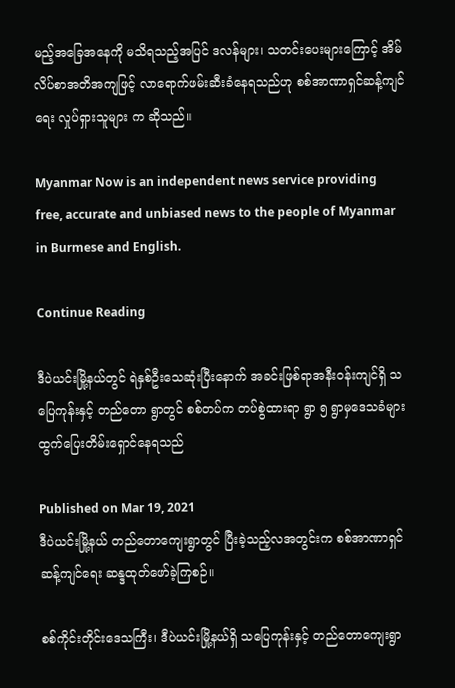မည့်အခြေအနေကို မသိရသည့်အပြင် ဒလန်များ၊ သတင်းပေးများကြောင့် အိမ်လိပ်စာအတိအကျဖြင့် လာရောက်ဖမ်းဆီးခံနေရသည်ဟု စစ်အာဏာရှင်ဆန့်ကျင်ရေး လှုပ်ရှားသူများ က ဆိုသည်။

Myanmar Now is an independent news service providing free, accurate and unbiased news to the people of Myanmar in Burmese and English.

Continue Reading

ဒီပဲယင်းမြို့နယ်တွင် ရဲနှစ်ဦးသေဆုံးပြီးနောက် အခင်းဖြစ်ရာအနီးဝန်းကျင်ရှိ သပြေကုန်းနှင့် တည်တော ရွာတွင် စစ်တပ်က တပ်စွဲထားရာ ရွာ ၅ ရွာမှဒေသခံများ ထွက်ပြေးတိမ်းရှောင်နေရသည်

Published on Mar 19, 2021
ဒီပဲယင်းမြို့နယ် တည်တောကျေးရွာတွင် ပြီးခဲ့သည့်လအတွင်းက စစ်အာဏာရှင်ဆန့်ကျင်ရေး ဆန္ဒထုတ်ဖော်ခဲ့ကြစဉ်။

စစ်ကိုင်းတိုင်းဒေသကြီး၊ ဒီပဲယင်းမြို့နယ်ရှိ သပြေကုန်းနှင့် တည်တောကျေးရွာ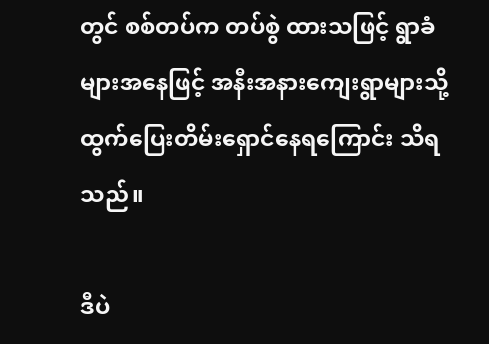တွင် စစ်တပ်က တပ်စွဲ ထားသဖြင့် ရွာခံများအနေဖြင့် အနီးအနားကျေးရွာများသို့ ထွက်ပြေးတိမ်းရှောင်နေရကြောင်း သိရသည်။

ဒီပဲ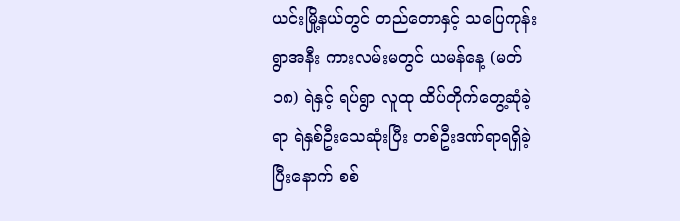ယင်းမြို့နယ်တွင် တည်တောနှင့် သပြေကုန်းရွာအနီး ကားလမ်းမတွင် ယမန်နေ့ (မတ် ၁၈) ရဲနှင့် ရပ်ရွာ လူထု ထိပ်တိုက်တွေ့ဆုံခဲ့ရာ ရဲနှစ်ဦးသေဆုံးပြီး တစ်ဦးဒဏ်ရာရရှိခဲ့ပြီးနောက် စစ်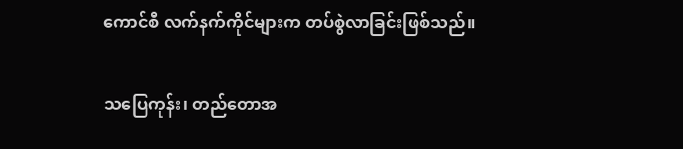ကောင်စီ လက်နက်ကိုင်များက တပ်စွဲလာခြင်းဖြစ်သည်။

သပြေကုန်း၊ တည်တောအ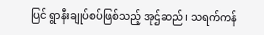ပြင် ရွာနီးချုပ်စပ်ဖြစ်သည့် အုဌ်ဆည်၊ သရက်ကန်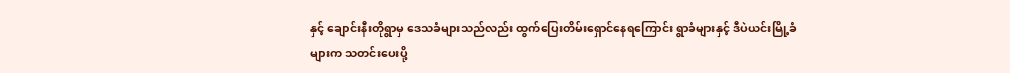နှင့် ချောင်းနီးတိုရွာမှ ဒေသခံများသည်လည်း ထွက်ပြေးတိမ်းရှောင်နေရကြောင်း ရွာခံများနှင့် ဒီပဲယင်းမြို့ခံများက သတင်းပေးပို့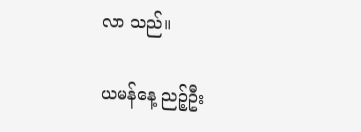လာ သည်။

ယမန်နေ့ ညဉ့်ဦး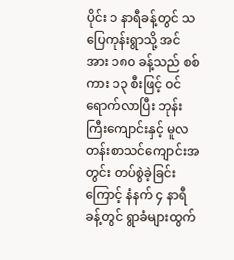ပိုင်း ၁ နာရီခန့်တွင် သပြေကုန်းရွာသို့ အင်အား ၁၈၀ ခန့်သည် စစ်ကား ၁၃ စီးဖြင့် ဝင်ရောက်လာပြီး ဘုန်းကြီးကျောင်းနှင့် မူလတန်းစာသင်ကျောင်းအတွင်း တပ်စွဲခဲ့ခြင်းကြောင့် နံနက် ၄ နာရီခန့်တွင် ရွာခံများထွက်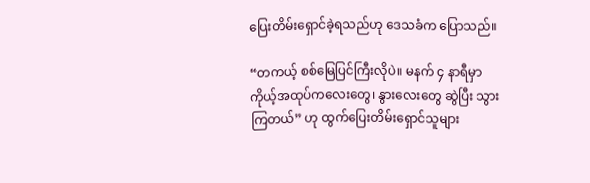ပြေးတိမ်းရှောင်ခဲ့ရသည်ဟု ဒေသခံက ပြောသည်။

“တကယ့် စစ်မြေပြင်ကြီးလိုပဲ။ မနက် ၄ နာရီမှာ ကိုယ့်အထုပ်ကလေးတွေ၊ နွားလေးတွေ ဆွဲပြီး သွားကြတယ်” ဟု ထွက်ပြေးတိမ်းရှောင်သူများ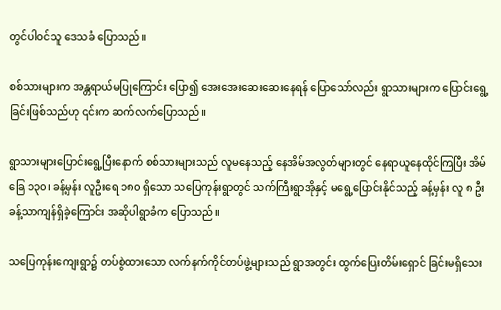တွင်ပါဝင်သူ ဒေသခံ ပြောသည်။

စစ်သားများက အန္တရာယ်မပြုကြောင်း ပြော၍ အေးအေးဆေးဆေးနေရန် ပြောသော်လည်း ရွာသားများက ပြောင်းရွေ့ခြင်းဖြစ်သည်ဟု ၎င်းက ဆက်လက်ပြောသည်။

ရွာသားများပြောင်းရွေ့ပြီးနောက် စစ်သားများသည် လူမနေသည့် နေအိမ်အလွတ်များတွင် နေရာယူနေထိုင်ကြပြီး အိမ်ခြေ ၁၃၀၊ ခန့်မှန်း လူဦးရေ ၁၈၀ ရှိသော သပြေကုန်းရွာတွင် သက်ကြီးရွာအိုနှင့် မရွေ့ပြောင်းနိုင်သည့် ခန့်မှန်း လူ ၈ ဦးခန့်သာကျန်ရှိခဲ့ကြောင်း အဆိုပါရွာခံက ပြောသည်။

သပြေကုန်းကျေးရွာ၌ တပ်စွဲထားသော လက်နက်ကိုင်တပ်ဖွဲ့များသည် ရွာအတွင်း ထွက်ပြေးတိမ်းရှောင် ခြင်းမရှိသေး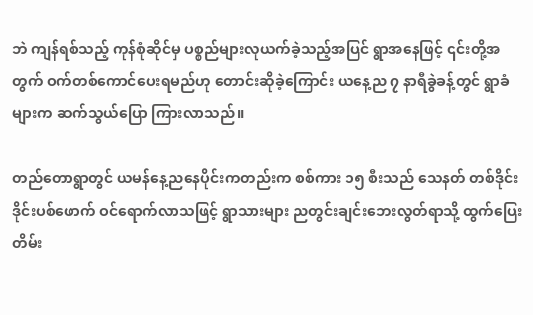ဘဲ ကျန်ရစ်သည့် ကုန်စုံဆိုင်မှ ပစ္စည်များလုယက်ခဲ့သည့်အပြင် ရွာအနေဖြင့် ၎င်းတို့အတွက် ဝက်တစ်ကောင်ပေးရမည်ဟု တောင်းဆိုခဲ့ကြောင်း ယနေ့ည ၇ နာရီခွဲခန့်တွင် ရွာခံများက ဆက်သွယ်ပြော ကြားလာသည်။

တည်တောရွာတွင် ယမန်နေ့ညနေပိုင်းကတည်းက စစ်ကား ၁၅ စီးသည် သေနတ် တစ်ဒိုင်းဒိုင်းပစ်ဖောက် ဝင်ရောက်လာသဖြင့် ရွာသားများ ညတွင်းချင်းဘေးလွတ်ရာသို့ ထွက်ပြေးတိမ်း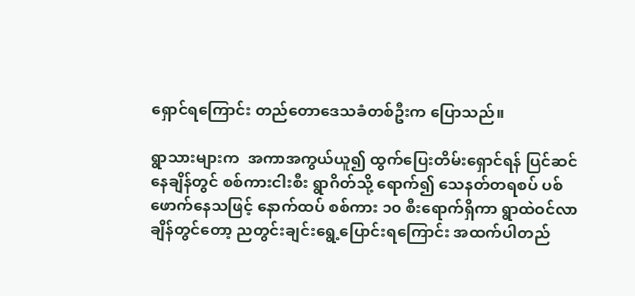ရှောင်ရကြောင်း တည်တောဒေသခံတစ်ဦးက ပြောသည်။

ရွာသားများက  အကာအကွယ်ယူ၍ ထွက်ပြေးတိမ်းရှောင်ရန် ပြင်ဆင်နေချိန်တွင် စစ်ကားငါးစီး ရွာဂိတ်သို့ ရောက်၍ သေနတ်တရစပ် ပစ်ဖောက်နေသဖြင့် နောက်ထပ် စစ်ကား ၁၀ စီးရောက်ရှိကာ ရွာထဲဝင်လာချိန်တွင်တော့ ညတွင်းချင်းရွေ့ပြောင်းရကြောင်း အထက်ပါတည်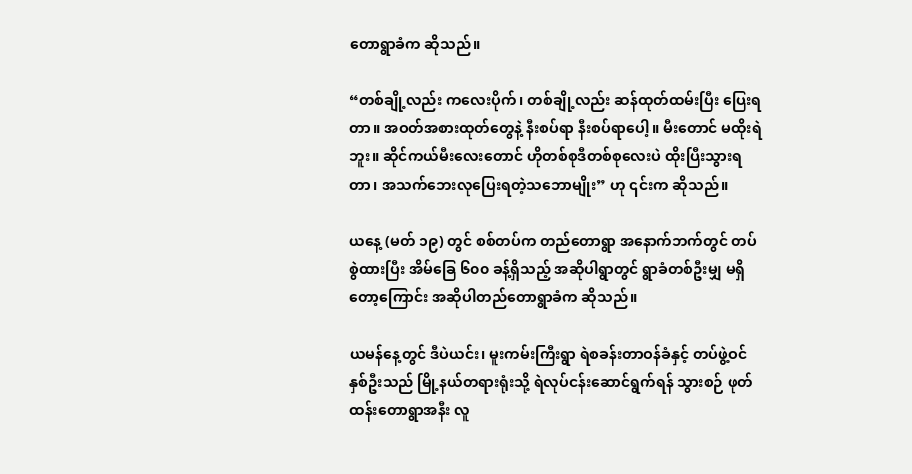တောရွာခံက ဆိုသည်။

“တစ်ချို့လည်း ကလေးပိုက်၊ တစ်ချို့လည်း ဆန်ထုတ်ထမ်းပြီး ပြေးရတာ။ အဝတ်အစားထုတ်တွေနဲ့ နီးစပ်ရာ နီးစပ်ရာပေါ့။ မီးတောင် မထိုးရဲဘူး။ ဆိုင်ကယ်မီးလေးတောင် ဟိုတစ်စုဒီတစ်စုလေးပဲ ထိုးပြီးသွားရတာ၊ အသက်ဘေးလုပြေးရတဲ့သဘောမျိုး” ဟု ၎င်းက ဆိုသည်။

ယနေ့ (မတ် ၁၉) တွင် စစ်တပ်က တည်တောရွာ အနောက်ဘက်တွင် တပ်စွဲထားပြီး အိမ်ခြေ ၆၀၀ ခန့်ရှိသည့် အဆိုပါရွာတွင် ရွာခံတစ်ဦးမျှ မရှိတော့ကြောင်း အဆိုပါတည်တောရွာခံက ဆိုသည်။

ယမန်နေ့တွင် ဒီပဲယင်း၊ မူးကမ်းကြီးရွာ ရဲစခန်းတာဝန်ခံနှင့် တပ်ဖွဲ့ဝင် နှစ်ဦးသည် မြို့နယ်တရားရုံးသို့ ရဲလုပ်ငန်းဆောင်ရွက်ရန် သွားစဉ် ဖုတ်ထန်းတောရွာအနီး လူ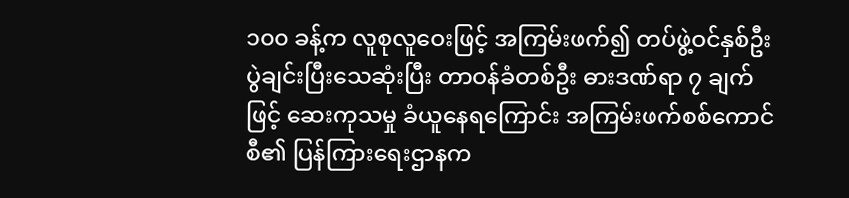၁၀၀ ခန့်က လူစုလူဝေးဖြင့် အကြမ်းဖက်၍ တပ်ဖွဲ့ဝင်နှစ်ဦး ပွဲချင်းပြီးသေဆုံးပြီး တာဝန်ခံတစ်ဦး ဓားဒဏ်ရာ ၇ ချက်ဖြင့် ဆေးကုသမှု ခံယူနေရကြောင်း အကြမ်းဖက်စစ်ကောင်စီ၏ ပြန်ကြားရေးဌာနက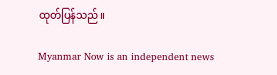ထုတ်ပြန်သည်။

Myanmar Now is an independent news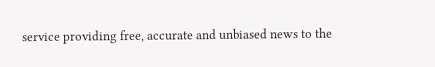service providing free, accurate and unbiased news to the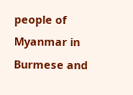people of Myanmar in Burmese and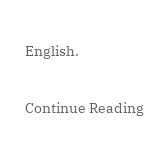English.

Continue Reading